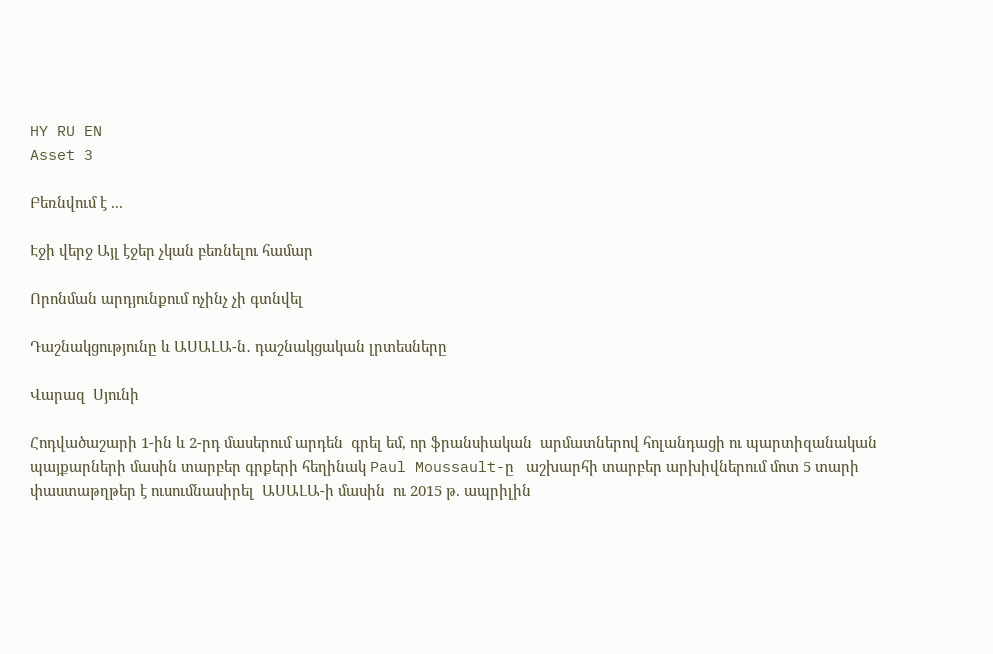HY RU EN
Asset 3

Բեռնվում է ...

Էջի վերջ Այլ էջեր չկան բեռնելու համար

Որոնման արդյունքում ոչինչ չի գտնվել

Դաշնակցությունը և ԱՍԱԼԱ-ն․ դաշնակցական լրտեսները

Վարազ  Սյունի

Հոդվածաշարի 1-ին և 2-րդ մասերում արդեն  գրել եմ, որ ֆրանսիական  արմատներով հոլանդացի ու պարտիզանական պայքարների մասին տարբեր գրքերի հեղինակ Paul Moussault-ը   աշխարհի տարբեր արխիվներում մոտ 5 տարի փաստաթղթեր է ուսումնասիրել  ԱՍԱԼԱ-ի մասին  ու 2015 թ. ապրիլին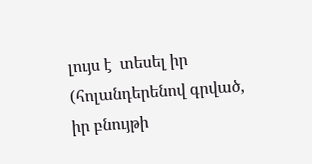լույս է  տեսել իր (հոլանդերենով գրված, իր բնույթի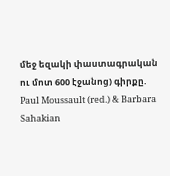մեջ եզակի փաստագրական ու մոտ 600 էջանոց) գիրքը.  Paul Moussault (red.) & Barbara Sahakian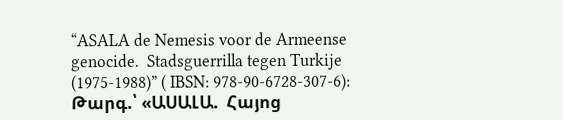“ASALA de Nemesis voor de Armeense genocide.  Stadsguerrilla tegen Turkije (1975-1988)” ( IBSN: 978-90-6728-307-6):  Թարգ.՝ «ԱՍԱԼԱ.  Հայոց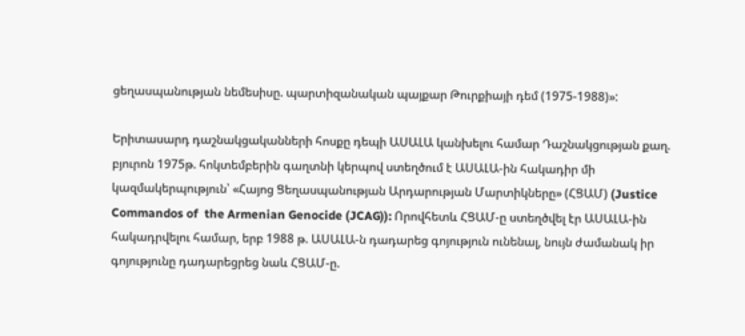ցեղասպանության նեմեսիսը. պարտիզանական պայքար Թուրքիայի դեմ (1975-1988)»:

Երիտասարդ դաշնակցականների հոսքը դեպի ԱՍԱԼԱ կանխելու համար Դաշնակցության քաղ. բյուրոն 1975թ. հոկտեմբերին գաղտնի կերպով ստեղծում է ԱՍԱԼԱ-ին հակադիր մի կազմակերպություն՝ «Հայոց Ցեղասպանության Արդարության Մարտիկները» (ՀՑԱՄ) (Justice Commandos of  the Armenian Genocide (JCAG)): Որովհետև ՀՑԱՄ-ը ստեղծվել էր ԱՍԱԼԱ-ին հակադրվելու համար, երբ 1988 թ. ԱՍԱԼԱ-ն դադարեց գոյություն ունենալ, նույն ժամանակ իր գոյությունը դադարեցրեց նաև ՀՑԱՄ-ը.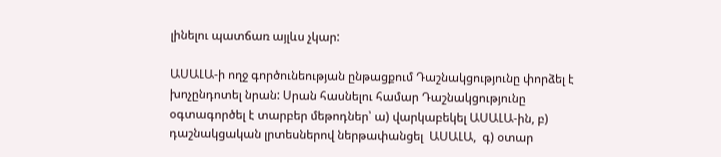լինելու պատճառ այլևս չկար:

ԱՍԱԼԱ-ի ողջ գործունեության ընթացքում Դաշնակցությունը փորձել է խոչընդոտել նրան: Սրան հասնելու համար Դաշնակցությունը օգտագործել է տարբեր մեթոդներ՝ ա) վարկաբեկել ԱՍԱԼԱ-ին, բ) դաշնակցական լրտեսներով ներթափանցել  ԱՍԱԼԱ,  գ) օտար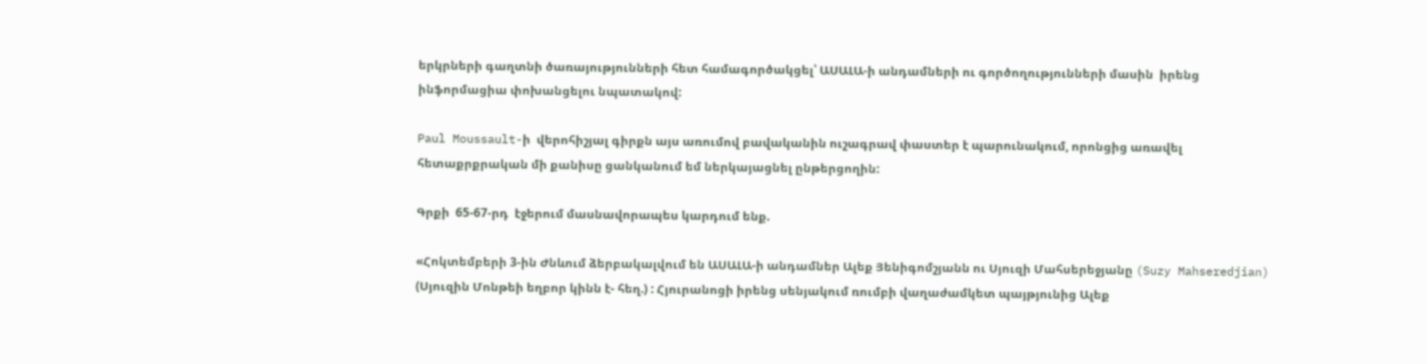երկրների գաղտնի ծառայությունների հետ համագործակցել՝ ԱՍԱԼԱ-ի անդամների ու գործողությունների մասին  իրենց  ինֆորմացիա փոխանցելու նպատակով:

Paul Moussault-ի  վերոհիշյալ գիրքն այս առումով բավականին ուշագրավ փաստեր է պարունակում, որոնցից առավել հետաքրքրական մի քանիսը ցանկանում եմ ներկայացնել ընթերցողին:

Գրքի  65-67-րդ  էջերում մասնավորապես կարդում ենք.

«Հոկտեմբերի 3-ին Ժնևում ձերբակալվում են ԱՍԱԼԱ-ի անդամներ Ալեք Յենիգոմշյանն ու Սյուզի Մահսերեջյանը (Suzy Mahseredjian) (Սյուզին Մոնթեի եղբոր կինն է- հեղ.) : Հյուրանոցի իրենց սենյակում ռումբի վաղաժամկետ պայթյունից Ալեք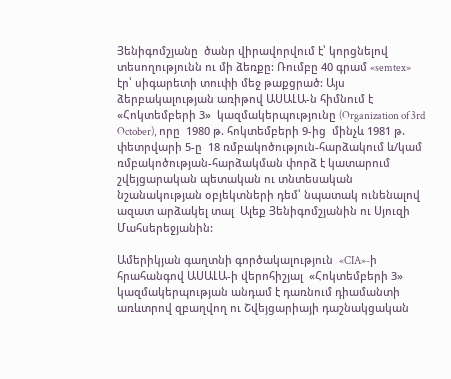Յենիգոմշյանը  ծանր վիրավորվում է՝ կորցնելով տեսողությունն ու մի ձեռքը: Ռումբը 40 գրամ «semtex»  էր՝ սիգարետի տուփի մեջ թաքցրած: Այս ձերբակալության առիթով ԱՍԱԼԱ-ն հիմնում է  «Հոկտեմբերի 3»  կազմակերպությունը (Organization of 3rd October), որը  1980 թ. հոկտեմբերի 9-ից  մինչև 1981 թ. փետրվարի 5-ը  18 ռմբակոծություն-հարձակում և/կամ ռմբակոծության-հարձակման փորձ է կատարում շվեյցարական պետական ու տնտեսական նշանակության օբյեկտների դեմ՝ նպատակ ունենալով ազատ արձակել տալ  Ալեք Յենիգոմշյանին ու Սյուզի Մահսերեջյանին:

Ամերիկյան գաղտնի գործակալություն  «CIA»-ի  հրահանգով ԱՍԱԼԱ-ի վերոհիշյալ  «Հոկտեմբերի 3» կազմակերպության անդամ է դառնում դիամանտի առևտրով զբաղվող ու Շվեյցարիայի դաշնակցական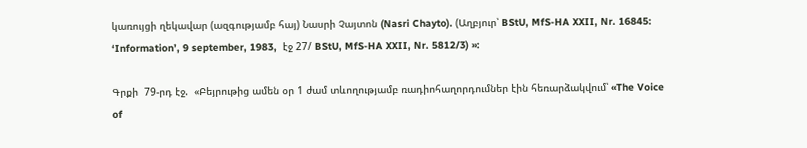կառույցի ղեկավար (ազգությամբ հայ) Նասրի Չայտոն (Nasri Chayto). (Աղբյուր՝ BStU, MfS-HA XXII, Nr. 16845: ‘Information’, 9 september, 1983,  էջ 27/ BStU, MfS-HA XXII, Nr. 5812/3) »:

Գրքի  79-րդ էջ.  «Բեյրութից ամեն օր 1 ժամ տևողությամբ ռադիոհաղորդումներ էին հեռարձակվում՝ «The Voice of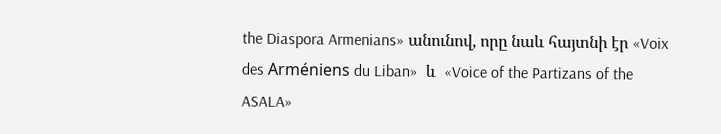the Diaspora Armenians» անունով, որը նաև հայտնի էր «Voix des Arméniens du Liban»  և  «Voice of the Partizans of the ASALA»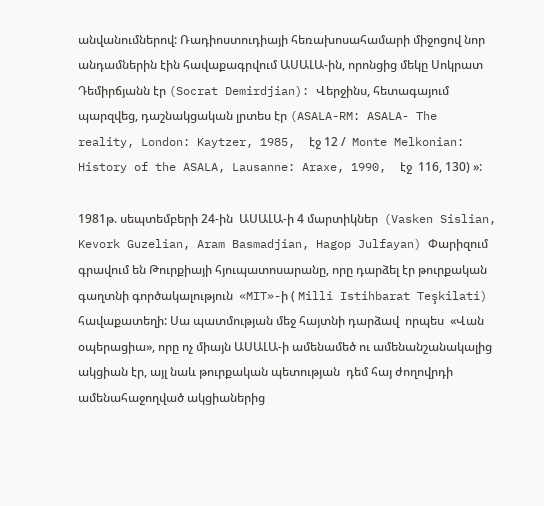անվանումներով: Ռադիոստուդիայի հեռախոսահամարի միջոցով նոր անդամներին էին հավաքագրվում ԱՍԱԼԱ-ին, որոնցից մեկը Սոկրատ Դեմիրճյանն էր (Socrat Demirdjian): Վերջինս, հետագայում պարզվեց, դաշնակցական լրտես էր (ASALA-RM: ASALA- The reality, London: Kaytzer, 1985,  էջ 12 /  Monte Melkonian: History of the ASALA, Lausanne: Araxe, 1990,  էջ  116, 130) »:

1981թ. սեպտեմբերի 24-ին  ԱՍԱԼԱ-ի 4 մարտիկներ  (Vasken Sislian, Kevork Guzelian, Aram Basmadjian, Hagop Julfayan) Փարիզում գրավում են Թուրքիայի հյուպատոսարանը, որը դարձել էր թուրքական գաղտնի գործակալություն  «MIT»-ի ( Milli Istihbarat Teşkilati) հավաքատեղի: Սա պատմության մեջ հայտնի դարձավ  որպես  «Վան օպերացիա», որը ոչ միայն ԱՍԱԼԱ-ի ամենամեծ ու ամենանշանակալից ակցիան էր, այլ նաև թուրքական պետության  դեմ հայ ժողովրդի ամենահաջողված ակցիաներից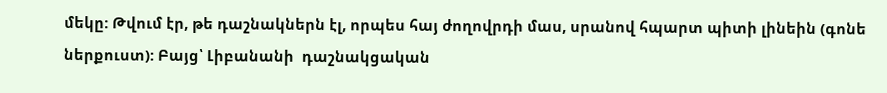մեկը: Թվում էր, թե դաշնակներն էլ, որպես հայ ժողովրդի մաս, սրանով հպարտ պիտի լինեին (գոնե ներքուստ): Բայց՝ Լիբանանի  դաշնակցական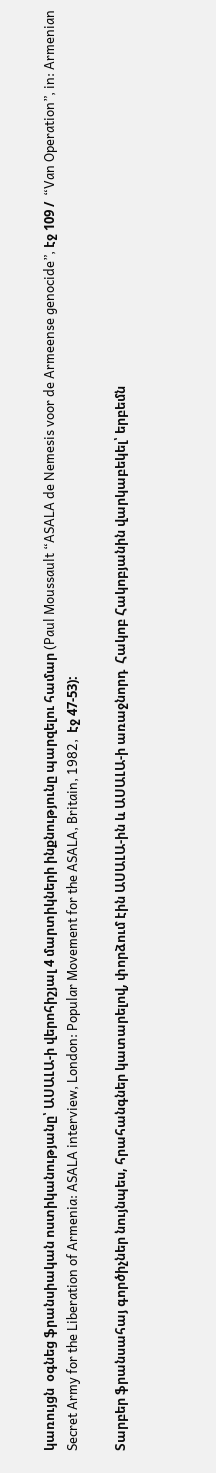կառույցն  օգնեց ֆրանսիական ոստիկանությանը՝ ԱՍԱԼԱ-ի վերոհիշյալ 4 մարտիկների ինքնությունը պարզելու համար (Paul Moussault “ASALA de Nemesis voor de Armeense genocide”, էջ 109 /  “Van Operation”, in: Armenian Secret Army for the Liberation of Armenia: ASALA interview, London: Popular Movement for the ASALA, Britain, 1982,  էջ 47-53):

Տարբեր ֆրանսահայ գործիչներ նույնպես, հրահանգներ կատարելով, փորձում էին ԱՍԱԼԱ-ին և ԱՍԱԼԱ-ի առաջնորդ  Հակոբ Հակոբյանին վարկաբեկել՝ երբեմն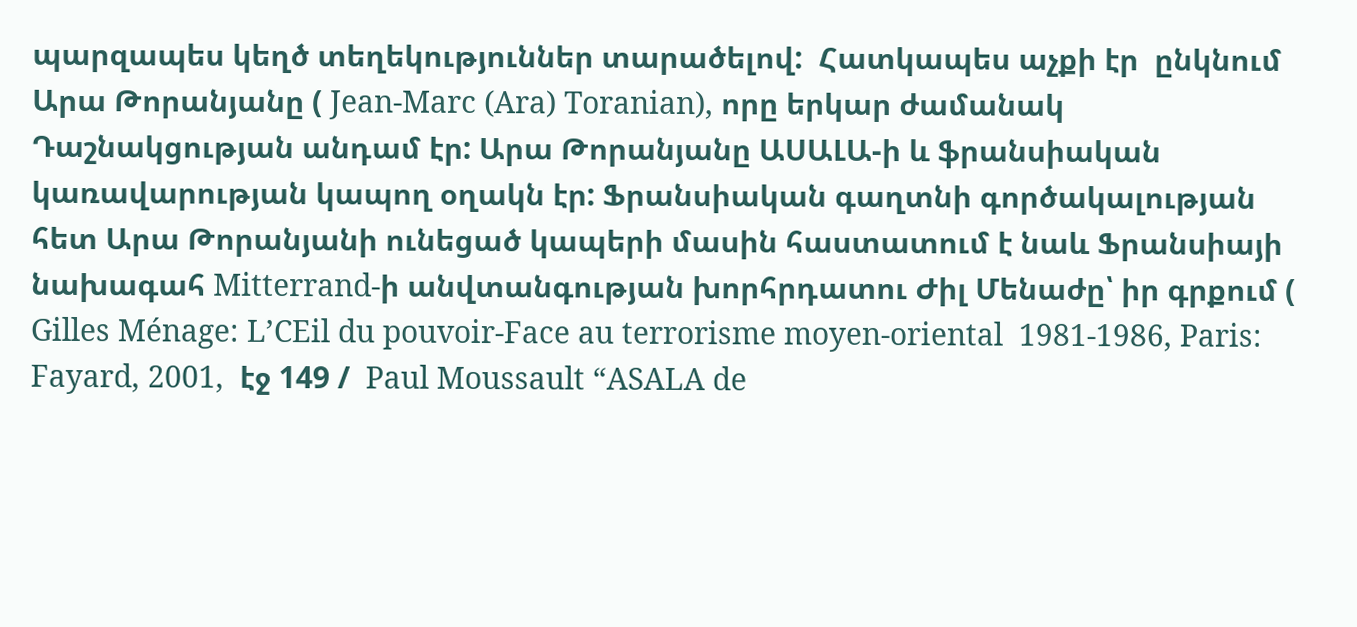պարզապես կեղծ տեղեկություններ տարածելով:  Հատկապես աչքի էր  ընկնում Արա Թորանյանը ( Jean-Marc (Ara) Toranian), որը երկար ժամանակ Դաշնակցության անդամ էր: Արա Թորանյանը ԱՍԱԼԱ-ի և ֆրանսիական կառավարության կապող օղակն էր: Ֆրանսիական գաղտնի գործակալության հետ Արա Թորանյանի ունեցած կապերի մասին հաստատում է նաև Ֆրանսիայի նախագահ Mitterrand-ի անվտանգության խորհրդատու Ժիլ Մենաժը՝ իր գրքում ( Gilles Ménage: L’CEil du pouvoir-Face au terrorisme moyen-oriental  1981-1986, Paris: Fayard, 2001,  էջ 149 /  Paul Moussault “ASALA de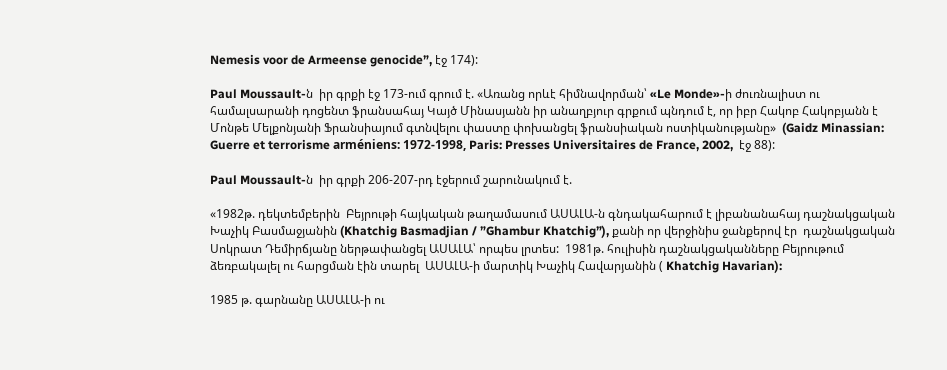Nemesis voor de Armeense genocide”, էջ 174):

Paul Moussault-ն  իր գրքի էջ 173-ում գրում է. «Առանց որևէ հիմնավորման՝ «Le Monde»-ի ժուռնալիստ ու համալսարանի դոցենտ ֆրանսահայ Կայծ Մինասյանն իր անաղբյուր գրքում պնդում է, որ իբր Հակոբ Հակոբյանն է Մոնթե Մելքոնյանի Ֆրանսիայում գտնվելու փաստը փոխանցել ֆրանսիական ոստիկանությանը»  (Gaidz Minassian: Guerre et terrorisme arméniens: 1972-1998, Paris: Presses Universitaires de France, 2002,  էջ 88):

Paul Moussault-ն  իր գրքի 206-207-րդ էջերում շարունակում է.

«1982թ. դեկտեմբերին  Բեյրութի հայկական թաղամասում ԱՍԱԼԱ-ն գնդակահարում է լիբանանահայ դաշնակցական Խաչիկ Բասմաջյանին (Khatchig Basmadjian / ”Ghambur Khatchig”), քանի որ վերջինիս ջանքերով էր  դաշնակցական Սոկրատ Դեմիրճյանը ներթափանցել ԱՍԱԼԱ՝ որպես լրտես:  1981թ. հուլիսին դաշնակցականները Բեյրութում  ձեռբակալել ու հարցման էին տարել  ԱՍԱԼԱ-ի մարտիկ Խաչիկ Հավարյանին ( Khatchig Havarian):

1985 թ. գարնանը ԱՍԱԼԱ-ի ու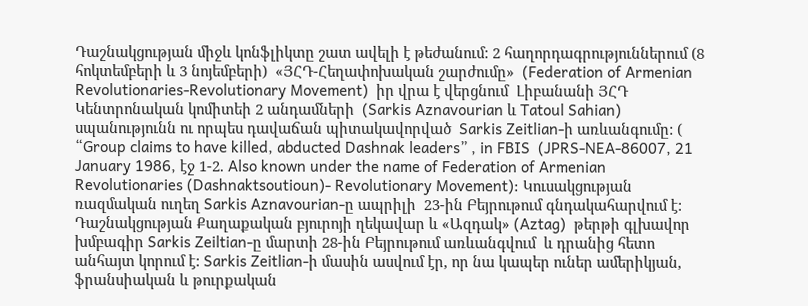Դաշնակցության միջև կոնֆլիկտը շատ ավելի է թեժանում: 2 հաղորդագրություններում (8 հոկտեմբերի և 3 նոյեմբերի)  «ՅՀԴ-Հեղափոխական շարժումը»  (Federation of Armenian Revolutionaries-Revolutionary Movement)  իր վրա է վերցնում  Լիբանանի ՅՀԴ Կենտրոնական կոմիտեի 2 անդամների  (Sarkis Aznavourian և Tatoul Sahian) սպանությունն ու որպես դավաճան պիտակավորված  Sarkis Zeitlian-ի առևանգումը: ( “Group claims to have killed, abducted Dashnak leaders” , in FBIS  (JPRS-NEA-86007, 21 January 1986, էջ 1-2. Also known under the name of Federation of Armenian Revolutionaries (Dashnaktsoutioun)- Revolutionary Movement): Կուսակցության ռազմական ուղեղ Sarkis Aznavourian-ը ապրիլի  23-ին Բեյրութում գնդակահարվում է: Դաշնակցության Քաղաքական բյուրոյի ղեկավար և «Ազդակ» (Aztag)  թերթի գլխավոր խմբագիր Sarkis Zeiltian-ը մարտի 28-ին Բեյրութում առևանգվում  և դրանից հետո անհայտ կորում է: Sarkis Zeitlian-ի մասին ասվում էր, որ նա կապեր ուներ ամերիկյան, ֆրանսիական և թուրքական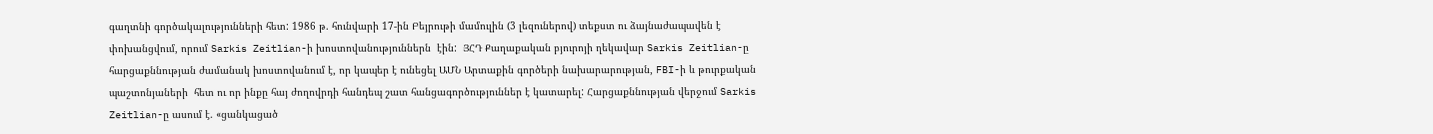գաղտնի գործակալությունների հետ: 1986 թ. հունվարի 17-ին Բեյրութի մամուլին (3 լեզուներով) տեքստ ու ձայնաժապավեն է փոխանցվում, որում Sarkis Zeitlian-ի խոստովանություններն  էին:  ՅՀԴ Քաղաքական բյուրոյի ղեկավար Sarkis Zeitlian-ը  հարցաքննության ժամանակ խոստովանում է, որ կապեր է ունեցել ԱՄՆ Արտաքին գործերի նախարարության, FBI-ի և թուրքական պաշտոնյաների  հետ ու որ ինքը հայ ժողովրդի հանդեպ շատ հանցագործություններ է կատարել: Հարցաքննության վերջում Sarkis Zeitlian-ը ասում է. «ցանկացած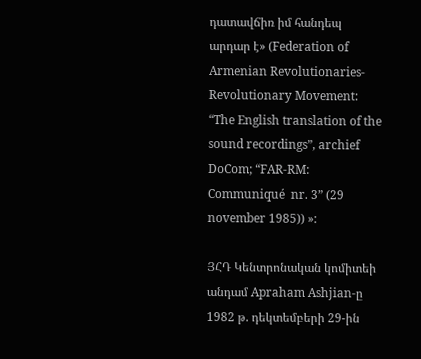դատավճիռ իմ հանդեպ արդար է» (Federation of Armenian Revolutionaries- Revolutionary Movement: “The English translation of the sound recordings”, archief DoCom; “FAR-RM: Communiqué  nr. 3” (29 november 1985)) »:

ՅՀԴ Կենտրոնական կոմիտեի անդամ Apraham Ashjian-ը  1982 թ. դեկտեմբերի 29-ին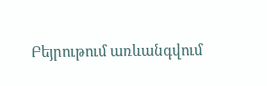Բեյրութում առևանգվում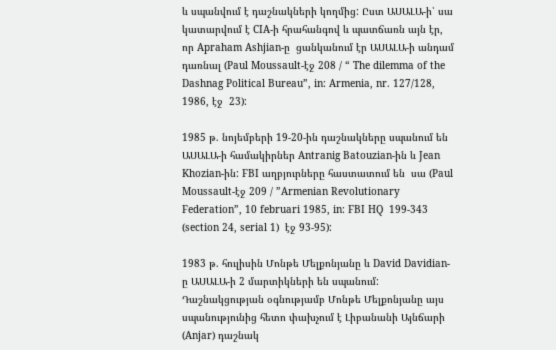և սպանվում է դաշնակների կողմից: Ըստ ԱՍԱԼԱ-ի՝ սա կատարվում է CIA-ի հրահանգով և պատճառն այն էր, որ Apraham Ashjian-ը  ցանկանում էր ԱՍԱԼԱ-ի անդամ դառնալ (Paul Moussault-էջ 208 / “ The dilemma of the Dashnag Political Bureau”, in: Armenia, nr. 127/128, 1986, էջ  23):

1985 թ. նոյեմբերի 19-20-ին դաշնակները սպանում են ԱՍԱԼԱ-ի համակիրներ Antranig Batouzian-ին և Jean Khozian-ին: FBI աղբյուրները հաստատում են  սա (Paul Moussault-էջ 209 / ”Armenian Revolutionary Federation”, 10 februari 1985, in: FBI HQ  199-343 (section 24, serial 1)  էջ 93-95):

1983 թ. հուլիսին Մոնթե Մելքոնյանը և David Davidian-ը ԱՍԱԼԱ-ի 2 մարտիկների են սպանում: Դաշնակցության օգնությամբ Մոնթե Մելքոնյանը այս սպանությունից հետո փախչում է Լիբանանի Այնճարի (Anjar) դաշնակ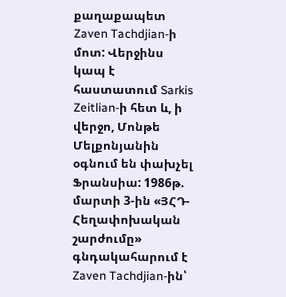քաղաքապետ Zaven Tachdjian-ի մոտ: Վերջինս կապ է հաստատում Sarkis Zeitlian-ի հետ և, ի վերջո, Մոնթե Մելքոնյանին օգնում են փախչել Ֆրանսիա: 1986թ. մարտի 3-ին «ՅՀԴ-Հեղափոխական շարժումը» գնդակահարում է Zaven Tachdjian-ին՝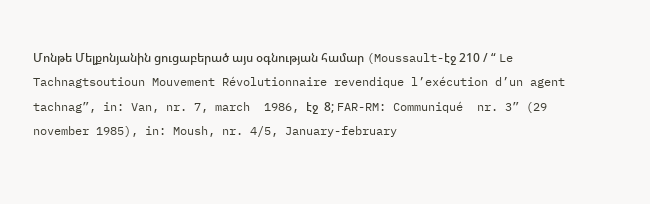Մոնթե Մելքոնյանին ցուցաբերած այս օգնության համար (Moussault-էջ 210 / “ Le Tachnagtsoutioun Mouvement Révolutionnaire revendique l’exécution d’un agent tachnag”, in: Van, nr. 7, march  1986, էջ  8; FAR-RM: Communiqué  nr. 3” (29 november 1985), in: Moush, nr. 4/5, January-february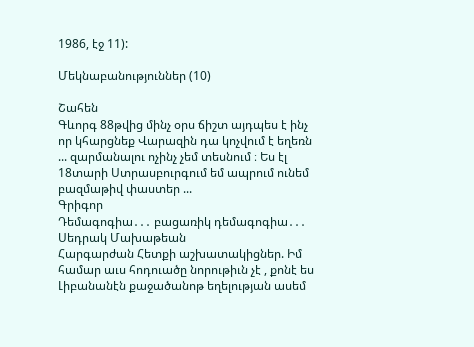1986, էջ 11):

Մեկնաբանություններ (10)

Շահեն
Գևորգ 88թվից մինչ օրս ճիշտ այդպես է ինչ որ կհարցնեք Վարազին դա կոչվում է եղեռն ... զարմանալու ոչինչ չեմ տեսնում ։ Ես էլ 18տարի Ստրասբուրգում եմ ապրում ունեմ բազմաթիվ փաստեր ...
Գրիգոր
Դեմագոգիա․․․ բացառիկ դեմագոգիա․․․
Սեդրակ Մախաթեան
Հարգարժան Հետքի աշխատակիցներ. Իմ համար աւս հոդուածը նորութիւն չէ , քոնէ ես Լիբանանէն քաջածանոթ եղելության ասեմ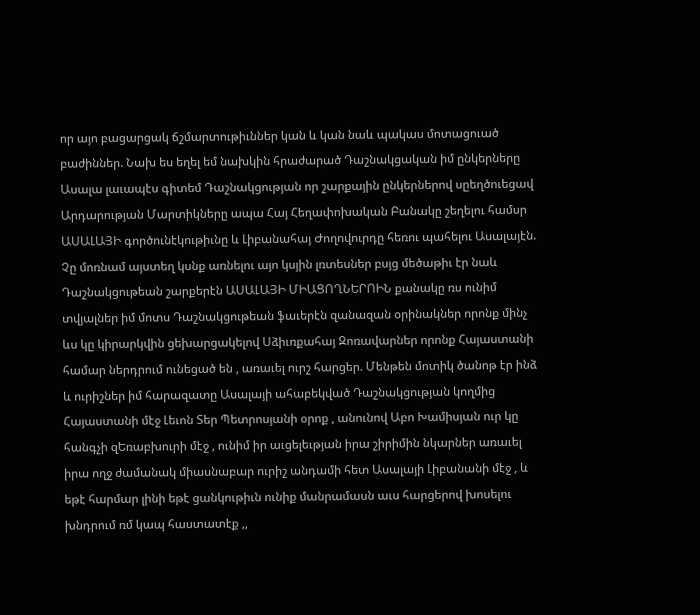որ այո բացարցակ ճշմարտութիւններ կան և կան նաև պակաս մոտացուած բաժիններ. Նախ ես եղել եմ նախկին հրաժարած Դաշնակցական իմ ընկերները Ասալա լաւապէս գիտեմ Դաշնակցության որ շարքային ընկերներով սըեղծուեցավ Արդարության Մարտիկները ապա Հայ Հեղափոխական Բանակը շեղելու համսր ԱՍԱԼԱՅԻ գործունէկութիւնը և Լիբանահայ Ժողովուրդը հեռու պահելու Ասալայէն. Չը մոռնամ այստեղ կսնք առնելու այո կսյին լռտեսներ բսյց մեծաթիւ էր նաև Դաշնակցութեան շարքերէն ԱՍԱԼԱՅԻ ՄԻԱՑՈՂՆԵՐՈԻՆ քանակը ռս ունիմ տվյալներ իմ մոտս Դաշնակցութեան ֆաւերէն զանազան օրինակներ որոնք մինչ ևս կը կիրարկվին ցեխարցակելով Սձիւռքահայ Զոռավարներ որոնք Հայաստանի համար ներդրում ունեցած են , առաւել ուրշ հարցեր. Մենթեն մոտիկ ծանոթ էր ինձ և ուրիշներ իմ հարազատը Ասալայի ահաբեկված Դաշնակցության կողմից Հայաստանի մէջ Լեւոն Տեր Պետրոսյանի օրոք , անունով Աբո Խամիսյան ուր կը հանգչի զԵռաբխուրի մէջ , ունիմ իր աւցելեւթյան իրա շիրիմին նկարներ առաւել իրա ողջ ժամանակ միասնաբար ուրիշ անդամի հետ Ասալայի Լիբանանի մէջ , և եթէ հարմար լինի եթէ ցանկութիւն ունիք մանրամասն աւս հարցերով խոսելու խնդրում ռմ կապ հաստատէք ,,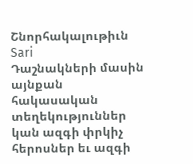Շնորհակալութիւն
Sari
Դաշնակների մասին այնքան հակասական տեղեկություններ կան ազգի փրկիչ հերոսներ եւ ազգի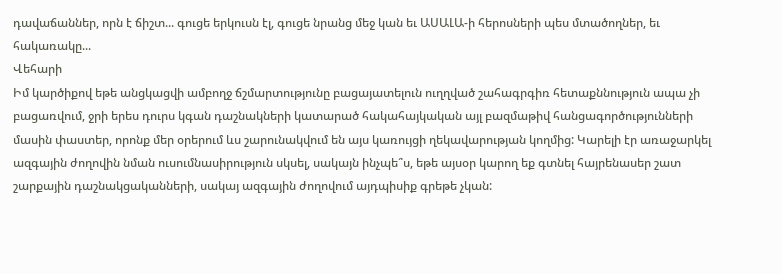դավաճաններ, որն է ճիշտ... գուցե երկուսն էլ, գուցե նրանց մեջ կան եւ ԱՍԱԼԱ-ի հերոսների պես մտածողներ, եւ հակառակը...
Վեհարի
Իմ կարծիքով եթե անցկացվի ամբողջ ճշմարտությունը բացայատելուն ուղղված շահագրգիռ հետաքննություն ապա չի բացառվում, ջրի երես դուրս կգան դաշնակների կատարած հակահայկական այլ բազմաթիվ հանցագործությունների մասին փաստեր, որոնք մեր օրերում ևս շարունակվում են այս կառույցի ղեկավարության կողմից: Կարելի էր առաջարկել ազգային ժողովին նման ուսումնասիրություն սկսել, սակայն ինչպե՞ս, եթե այսօր կարող եք գտնել հայրենասեր շատ շարքային դաշնակցականների, սակայ ազգային ժողովում այդպիսիք գրեթե չկան: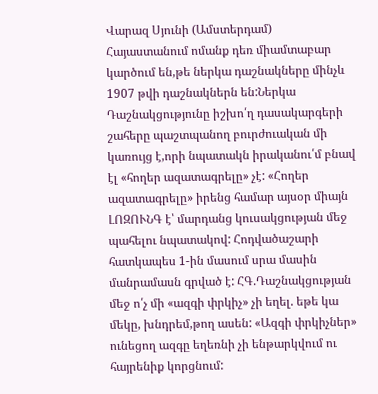Վարազ Սյունի (Ամստերդամ)
Հայաստանում ոմանք դեռ միամտաբար կարծում են,թե ներկա դաշնակները մինչև 1907 թվի դաշնակներն են:Ներկա Դաշնակցությունը իշխո՛ղ դասակարգերի շահերը պաշտպանող բուրժուական մի կառույց է,որի նպատակն իրականու՛մ բնավ էլ «հողեր ազատագրելը» չէ: «Հողեր ազատագրելը» իրենց համար այսօր միայն ԼՈԶՈՒՆԳ է՝ մարդանց կուսակցության մեջ պահելու նպատակով: Հոդվածաշարի հատկապես 1-ին մասում սրա մասին մանրամասն գրված է: ՀԳ.Դաշնակցության մեջ ո՛չ մի «ազգի փրկիչ» չի եղել. եթե կա մեկը, խնդրեմ,թող ասեն: «Ազգի փրկիչներ» ունեցող ազգը եղեռնի չի ենթարկվում ու հայրենիք կորցնում: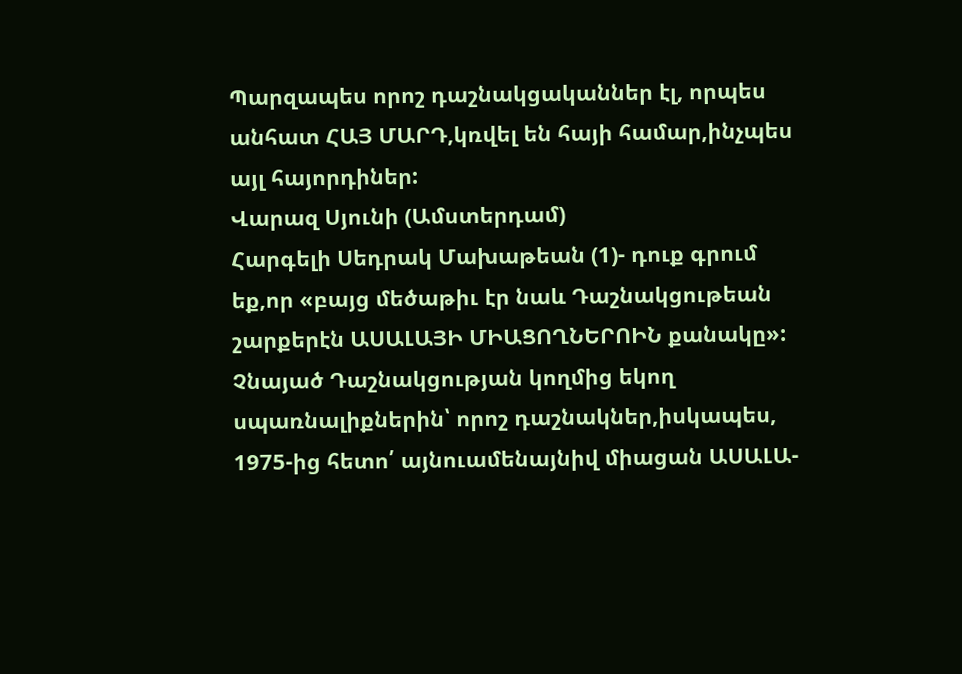Պարզապես որոշ դաշնակցականներ էլ, որպես անհատ ՀԱՅ ՄԱՐԴ,կռվել են հայի համար,ինչպես այլ հայորդիներ:
Վարազ Սյունի (Ամստերդամ)
Հարգելի Սեդրակ Մախաթեան (1)- դուք գրում եք,որ «բայց մեծաթիւ էր նաև Դաշնակցութեան շարքերէն ԱՍԱԼԱՅԻ ՄԻԱՑՈՂՆԵՐՈԻՆ քանակը»: Չնայած Դաշնակցության կողմից եկող սպառնալիքներին՝ որոշ դաշնակներ,իսկապես, 1975-ից հետո՛ այնուամենայնիվ միացան ԱՍԱԼԱ-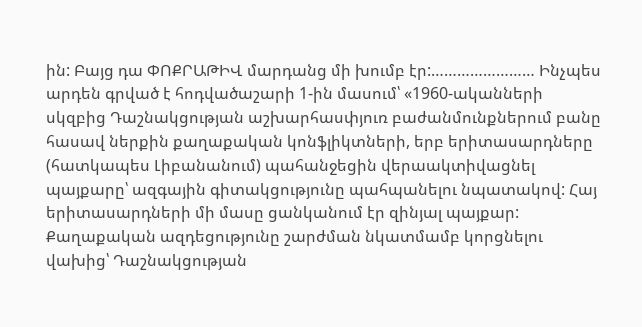ին: Բայց դա ՓՈՔՐԱԹԻՎ մարդանց մի խումբ էր:…………………… Ինչպես արդեն գրված է հոդվածաշարի 1-ին մասում՝ «1960-ականների սկզբից Դաշնակցության աշխարհասփյուռ բաժանմունքներում բանը հասավ ներքին քաղաքական կոնֆլիկտների, երբ երիտասարդները (հատկապես Լիբանանում) պահանջեցին վերաակտիվացնել պայքարը՝ ազգային գիտակցությունը պահպանելու նպատակով: Հայ երիտասարդների մի մասը ցանկանում էր զինյալ պայքար: Քաղաքական ազդեցությունը շարժման նկատմամբ կորցնելու վախից՝ Դաշնակցության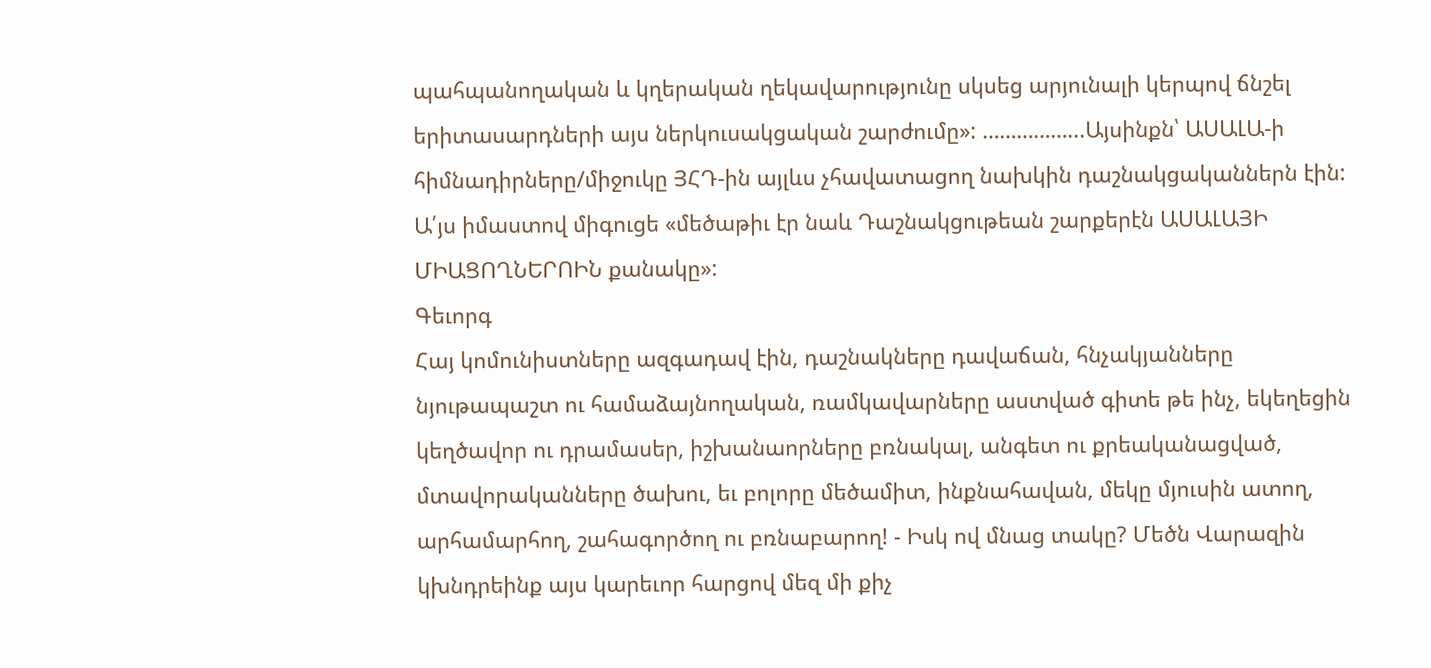պահպանողական և կղերական ղեկավարությունը սկսեց արյունալի կերպով ճնշել երիտասարդների այս ներկուսակցական շարժումը»: ……………...Այսինքն՝ ԱՍԱԼԱ-ի հիմնադիրները/միջուկը ՅՀԴ-ին այլևս չհավատացող նախկին դաշնակցականներն էին: Ա՛յս իմաստով միգուցե «մեծաթիւ էր նաև Դաշնակցութեան շարքերէն ԱՍԱԼԱՅԻ ՄԻԱՑՈՂՆԵՐՈԻՆ քանակը»:
Գեւորգ
Հայ կոմունիստները ազգադավ էին, դաշնակները դավաճան, հնչակյանները նյութապաշտ ու համաձայնողական, ռամկավարները աստված գիտե թե ինչ, եկեղեցին կեղծավոր ու դրամասեր, իշխանաորները բռնակալ, անգետ ու քրեականացված, մտավորականները ծախու, եւ բոլորը մեծամիտ, ինքնահավան, մեկը մյուսին ատող, արհամարհող, շահագործող ու բռնաբարող! - Իսկ ով մնաց տակը? Մեծն Վարազին կխնդրեինք այս կարեւոր հարցով մեզ մի քիչ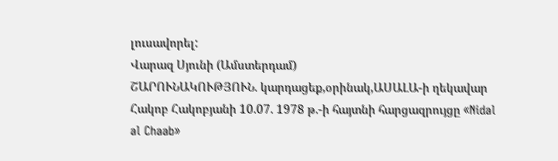լուսավորել:
Վարազ Սյունի (Ամստերդամ)
ՇԱՐՈՒՆԱԿՈՒԹՅՈՒՆ. կարդացեք,օրինակ,ԱՍԱԼԱ-ի ղեկավար Հակոբ Հակոբյանի 10.07. 1978 թ.-ի հայտնի հարցազրույցը «Nidal al Chaab»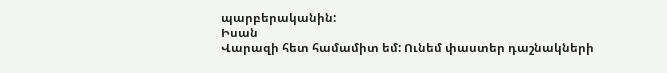պարբերականին:
Իսան
Վարազի հետ համամիտ եմ: Ունեմ փաստեր դաշնակների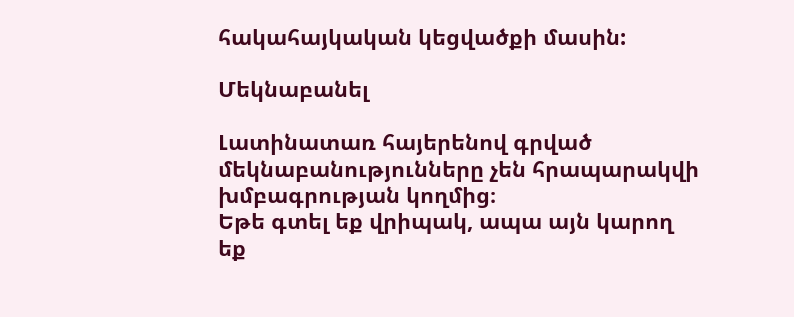հակահայկական կեցվածքի մասին:

Մեկնաբանել

Լատինատառ հայերենով գրված մեկնաբանությունները չեն հրապարակվի խմբագրության կողմից։
Եթե գտել եք վրիպակ, ապա այն կարող եք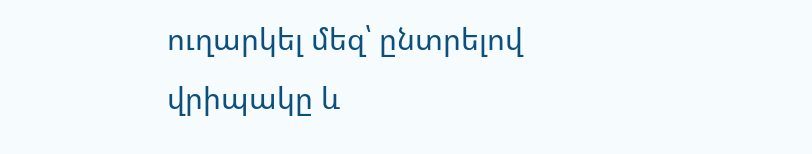ուղարկել մեզ՝ ընտրելով վրիպակը և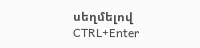սեղմելով CTRL+Enter